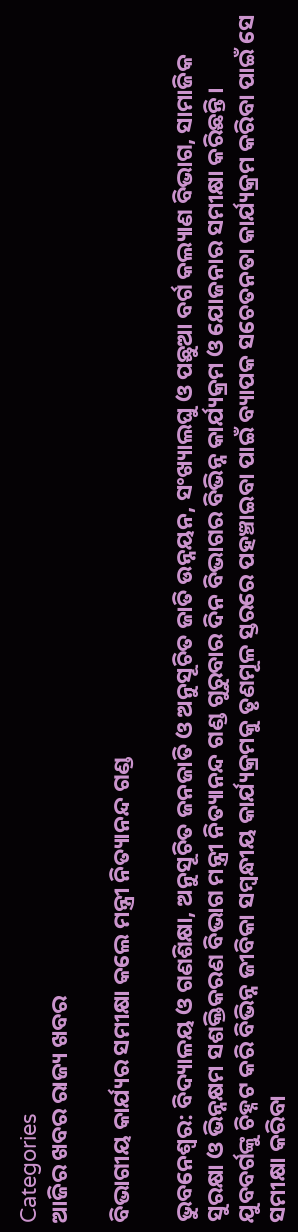Categories
ଆଜିର ଖବର ରାଜ୍ୟ ଖବର

ବିଭାଗୀୟ କାର୍ଯ୍ୟର ସମୀକ୍ଷା କଲେ ମନ୍ତ୍ରୀ ନିତ୍ୟାନନ୍ଦ ଗଣ୍ଡ

ଭୁବନେଶ୍ୱର: ବିଦ୍ୟାଳୟ ଓ ଗଣଶିକ୍ଷା, ଅନୁସୂଚିତ ଜନଜାତି ଓ ଅନୁସୂଚିତ ଜାତି ଉନ୍ନୟନ, ସଂଖ୍ୟାଲଘୁ ଓ ପଛୁଆ ବର୍ଗ କଲ୍ୟାଣ ବିଭାଗ, ସାମାଜିକ ସୁରକ୍ଷା ଓ ଭିନ୍ନକ୍ଷମ ସଶକ୍ତିକରଣ ବିଭାଗ ମନ୍ତ୍ରୀ ନିତ୍ୟାନନ୍ଦ ଗଣ୍ଡ ଗୁରୁବାର ଦିନ ବିଭାଗର ବିଭିନ୍ନ କାର୍ଯ୍ୟକ୍ରମ ଓ ଯୋଜନାର ସମୀକ୍ଷା କରିଛନ୍ତି। ଯୁବବର୍ଗଙ୍କୁ ଚିହ୍ନଟ କରି ବିଭିନ୍ନ ଜୀବିକା ସମ୍ବନ୍ଧୀୟ କାର୍ଯ୍ୟକ୍ରମକୁ ତୃଣମୂଳ ସ୍ତରରେ ପହଞ୍ଚାଇବା ପାଇଁ ବ୍ୟାପକ ସଚେତନତା କାର୍ଯ୍ୟକ୍ରମ କରିବା ପାଇଁ ସେ ସମୀକ୍ଷା କରିବା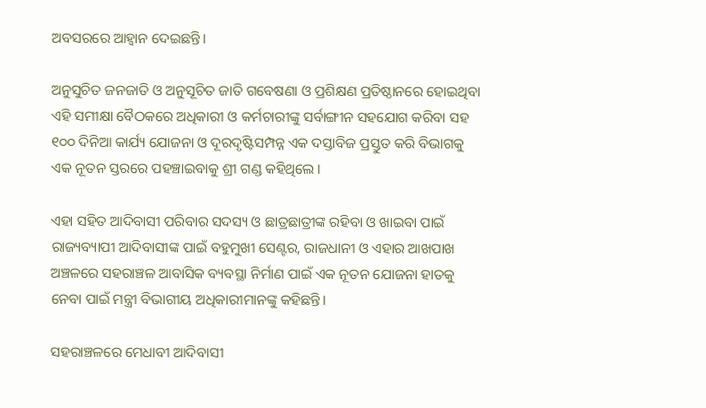ଅବସରରେ ଆହ୍ୱାନ ଦେଇଛନ୍ତି।

ଅନୁସୁଚିତ ଜନଜାତି ଓ ଅନୁସୂଚିତ ଜାତି ଗବେଷଣା ଓ ପ୍ରଶିକ୍ଷଣ ପ୍ରତିଷ୍ଠାନରେ ହୋଇଥିବା ଏହି ସମୀକ୍ଷା ବୈଠକରେ ଅଧିକାରୀ ଓ କର୍ମଚାରୀଙ୍କୁ ସର୍ବାଙ୍ଗୀନ ସହଯୋଗ କରିବା ସହ ୧୦୦ ଦିନିଆ କାର୍ଯ୍ୟ ଯୋଜନା ଓ ଦୂରଦୃଷ୍ଟିସମ୍ପନ୍ନ ଏକ ଦସ୍ତାବିଜ ପ୍ରସ୍ତୁତ କରି ବିଭାଗକୁ ଏକ ନୂତନ ସ୍ତରରେ ପହଞ୍ଚାଇବାକୁ ଶ୍ରୀ ଗଣ୍ଡ କହିଥିଲେ।

ଏହା ସହିତ ଆଦିବାସୀ ପରିବାର ସଦସ୍ୟ ଓ ଛାତ୍ରଛାତ୍ରୀଙ୍କ ରହିବା ଓ ଖାଇବା ପାଇଁ ରାଜ୍ୟବ୍ୟାପୀ ଆଦିବାସୀଙ୍କ ପାଇଁ ବହୁମୁଖୀ ସେଣ୍ଟର, ରାଜଧାନୀ ଓ ଏହାର ଆଖପାଖ ଅଞ୍ଚଳରେ ସହରାଞ୍ଚଳ ଆବାସିକ ବ୍ୟବସ୍ଥା ନିର୍ମାଣ ପାଇଁ ଏକ ନୂତନ ଯୋଜନା ହାତକୁ ନେବା ପାଇଁ ମନ୍ତ୍ରୀ ବିଭାଗୀୟ ଅଧିକାରୀମାନଙ୍କୁ କହିଛନ୍ତି।

ସହରାଞ୍ଚଳରେ ମେଧାବୀ ଆଦିବାସୀ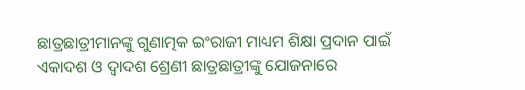ଛାତ୍ରଛାତ୍ରୀମାନଙ୍କୁ ଗୁଣାତ୍ମକ ଇଂରାଜୀ ମାଧ୍ୟମ ଶିକ୍ଷା ପ୍ରଦାନ ପାଇଁ ଏକାଦଶ ଓ ଦ୍ୱାଦଶ ଶ୍ରେଣୀ ଛାତ୍ରଛାତ୍ରୀଙ୍କୁ ଯୋଜନାରେ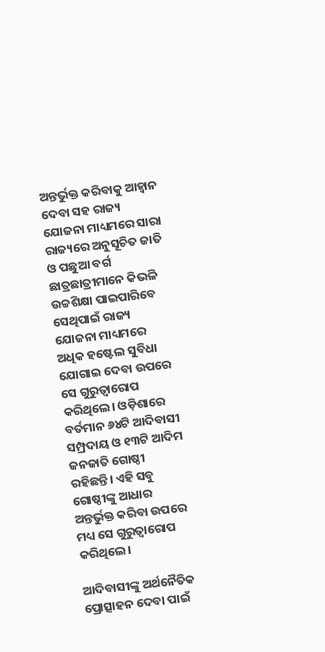ଅନ୍ତର୍ଭୁକ୍ତ କରିବାକୁ ଆହ୍ୱାନ ଦେବା ସହ ରାଜ୍ୟ ଯୋଜନା ମାଧ୍ୟମରେ ସାରା ରାଜ୍ୟରେ ଅନୁସୂଚିତ ଜାତି ଓ ପଛୁଆ ବର୍ଗ ଛାତ୍ରଛାତ୍ରୀମାନେ କିଭଳି ଉଚ୍ଚଶିକ୍ଷା ପାଇପାରିବେ ସେଥିପାଇଁ ରାଜ୍ୟ ଯୋଜନା ମାଧ୍ୟମରେ ଅଧିକ ହଷ୍ଟେଲ ସୁବିଧା ଯୋଗାଇ ଦେବା ଉପରେ ସେ ଗୁରୁତ୍ୱାରୋପ କରିଥିଲେ। ଓଡ଼ିଶାରେ ବର୍ତମାନ ୬୪ଟି ଆଦିବାସୀ ସମ୍ପ୍ରଦାୟ ଓ ୧୩ଟି ଆଦିମ ଜନଜାତି ଗୋଷ୍ଠୀ ରହିଛନ୍ତି। ଏହି ସବୁ ଗୋଷ୍ଠୀଙ୍କୁ ଆଧାର ଅନ୍ତର୍ଭୁକ୍ତ କରିବା ଉପରେ ମଧ୍ୟ ସେ ଗୁରୁତ୍ୱାରୋପ କରିଥିଲେ।

ଆଦିବାସୀଙ୍କୁ ଅର୍ଥନୈତିକ ପ୍ରୋତ୍ସାହନ ଦେବା ପାଇଁ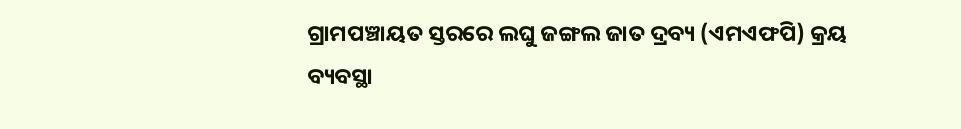ଗ୍ରାମପଞ୍ଚାୟତ ସ୍ତରରେ ଲଘୁ ଜଙ୍ଗଲ ଜାତ ଦ୍ରବ୍ୟ (ଏମଏଫପି) କ୍ରୟ ବ୍ୟବସ୍ଥା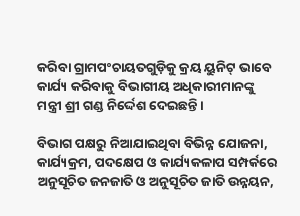କରିବା ଗ୍ରାମପଂଚାୟତଗୁଡ଼ିକୁ କ୍ରୟ ୟୁନିଟ୍‌ ଭାବେ କାର୍ଯ୍ୟ କରିବାକୁ ବିଭାଗୀୟ ଅଧିକାରୀମାନଙ୍କୁ ମନ୍ତ୍ରୀ ଶ୍ରୀ ଗଣ୍ଡ ନିର୍ଦ୍ଦେଶ ଦେଇଛନ୍ତି।

ବିଭାଗ ପକ୍ଷରୁ ନିଆଯାଇଥିବା ବିଭିନ୍ନ ଯୋଜନା, କାର୍ଯ୍ୟକ୍ରମ, ପଦକ୍ଷେପ ଓ କାର୍ଯ୍ୟକଳାପ ସମ୍ପର୍କରେ ଅନୁସୂଚିତ ଜନଜାତି ଓ ଅନୁସୂଚିତ ଜାତି ଉନ୍ନୟନ,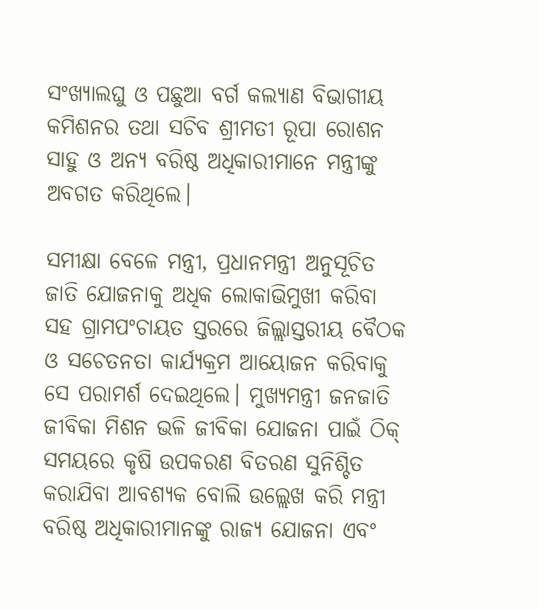ସଂଖ୍ୟାଲଘୁ ଓ ପଛୁଆ ବର୍ଗ କଲ୍ୟାଣ ବିଭାଗୀୟ କମିଶନର ତଥା ସଚିବ ଶ୍ରୀମତୀ ରୂପା ରୋଶନ ସାହୁ ଓ ଅନ୍ୟ ବରିଷ୍ଠ ଅଧିକାରୀମାନେ ମନ୍ତ୍ରୀଙ୍କୁ ଅବଗତ କରିଥିଲେ।

ସମୀକ୍ଷା ବେଳେ ମନ୍ତ୍ରୀ, ପ୍ରଧାନମନ୍ତ୍ରୀ ଅନୁସୂଚିତ ଜାତି ଯୋଜନାକୁ ଅଧିକ ଲୋକାଭିମୁଖୀ କରିବା ସହ ଗ୍ରାମପଂଚାୟତ ସ୍ତରରେ ଜିଲ୍ଲାସ୍ତରୀୟ ବୈଠକ ଓ ସଚେତନତା କାର୍ଯ୍ୟକ୍ରମ ଆୟୋଜନ କରିବାକୁ ସେ ପରାମର୍ଶ ଦେଇଥିଲେ। ମୁଖ୍ୟମନ୍ତ୍ରୀ ଜନଜାତି ଜୀବିକା ମିଶନ ଭଳି ଜୀବିକା ଯୋଜନା ପାଇଁ ଠିକ୍‌ ସମୟରେ କୃଷି ଉପକରଣ ବିତରଣ ସୁନିଶ୍ଚିତ କରାଯିବା ଆବଶ୍ୟକ ବୋଲି ଉଲ୍ଲେଖ କରି ମନ୍ତ୍ରୀ ବରିଷ୍ଠ ଅଧିକାରୀମାନଙ୍କୁ ରାଜ୍ୟ ଯୋଜନା ଏବଂ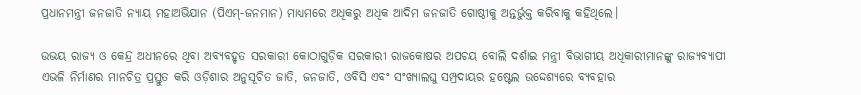ପ୍ରଧାନମନ୍ତ୍ରୀ ଜନଜାତି ନ୍ୟାୟ ମହାଅଭିଯାନ (ପିଏମ୍‌-ଜନମାନ) ମାଧ୍ୟମରେ ଅଧିକରୁ ଅଧିକ ଆଦିମ ଜନଜାତି ଗୋଷ୍ଠୀକୁ ଅନ୍ତର୍ଭୁକ୍ତ କରିବାକୁ କହିଥିଲେ।

ଉଭୟ ରାଜ୍ୟ ଓ କେନ୍ଦ୍ର ଅଧୀନରେ ଥିବା ଅବ୍ୟବହୃତ ସରକାରୀ କୋଠାଗୁଡ଼ିକ ସରକାରୀ ରାଜକୋଷର ଅପଚୟ ବୋଲି ଦର୍ଶାଇ ମନ୍ତ୍ରୀ ବିଭାଗୀୟ ଅଧିକାରୀମାନଙ୍କୁ ରାଜ୍ୟବ୍ୟାପୀ ଏଭଳି ନିର୍ମାଣର ମାନଚିତ୍ର ପ୍ରସ୍ତୁତ କରି ଓଡ଼ିଶାର ଅନୁସୂଚିତ ଜାତି, ଜନଜାତି, ଓବିସି ଏବଂ ସଂଖ୍ୟାଲଘୁ ସମ୍ପ୍ରଦାୟର ହଷ୍ଟେଲ ଉଦ୍ଦେଶ୍ୟରେ ବ୍ୟବହାର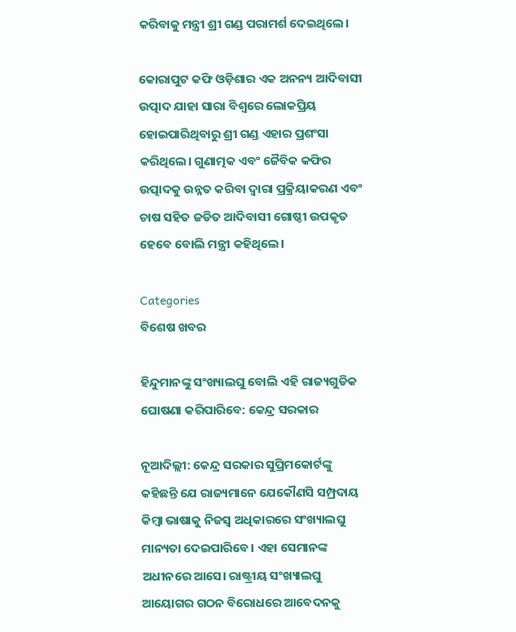କରିବାକୁ ମନ୍ତ୍ରୀ ଶ୍ରୀ ଗଣ୍ଡ ପରାମର୍ଶ ଦେଇଥିଲେ।

କୋରାପୁଟ କଫି ଓଡ଼ିଶାର ଏକ ଅନନ୍ୟ ଆଦିବାସୀ ଉତ୍ପାଦ ଯାହା ସାରା ବିଶ୍ୱରେ ଲୋକପ୍ରିୟ ହୋଇପାରିଥିବାରୁ ଶ୍ରୀ ଗଣ୍ଡ ଏହାର ପ୍ରଶଂସା କରିଥିଲେ। ଗୁଣାତ୍ମକ ଏବଂ ଜୈବିକ କଫିର ଉତ୍ପାଦକୁ ଉନ୍ନତ କରିବା ଦ୍ୱାରା ପ୍ରକ୍ରିୟାକରଣ ଏବଂ ଚାଷ ସହିତ ଜଡିତ ଆଦିବାସୀ ଗୋଷ୍ଠୀ ଉପକୃତ ହେବେ ବୋଲି ମନ୍ତ୍ରୀ କହିଥିଲେ।

Categories
ବିଶେଷ ଖବର

ହିନ୍ଦୁମାନଙ୍କୁ ସଂଖ୍ୟାଲଘୁ ବୋଲି ଏହି ରାଜ୍ୟଗୁଡିକ ଘୋଷଣା କରିପାରିବେ: କେନ୍ଦ୍ର ସରକାର

ନୂଆଦିଲ୍ଲୀ: କେନ୍ଦ୍ର ସରକାର ସୁପ୍ରିମକୋର୍ଟଙ୍କୁ କହିଛନ୍ତି ଯେ ରାଜ୍ୟମାନେ ଯେକୌଣସି ସମ୍ପ୍ରଦାୟ କିମ୍ବା ଭାଷାକୁ ନିଜସ୍ୱ ଅଧିକାରରେ ସଂଖ୍ୟାଲଘୁ ମାନ୍ୟତା ଦେଇପାରିବେ। ଏହା ସେମାନଙ୍କ ଅଧୀନରେ ଆସେ। ରାଷ୍ଟ୍ରୀୟ ସଂଖ୍ୟାଲଘୁ ଆୟୋଗର ଗଠନ ବିରୋଧରେ ଆବେଦନକୁ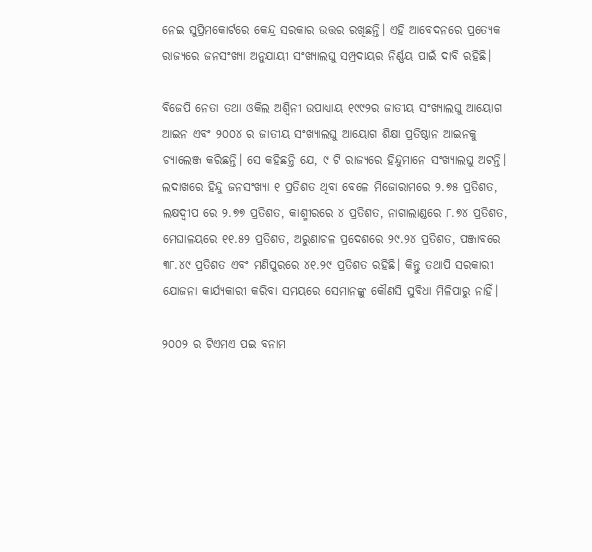ନେଇ ସୁପ୍ରିମକୋର୍ଟରେ କେନ୍ଦ୍ର ସରକାର ଉତ୍ତର ରଖିଛନ୍ତି। ଏହି ଆବେଦନରେ ପ୍ରତ୍ୟେକ ରାଜ୍ୟରେ ଜନସଂଖ୍ୟା ଅନୁଯାୟୀ ସଂଖ୍ୟାଲଘୁ ସମ୍ପ୍ରଦାୟର ନିର୍ଣ୍ଣୟ ପାଇଁ ଦାବି ରହିଛି।

ବିଜେପି ନେତା ତଥା ଓକିଲ ଅଶ୍ୱିନୀ ଉପାଧ୍ୟାୟ ୧୯୯୨ର ଜାତୀୟ ସଂଖ୍ୟାଲଘୁ ଆୟୋଗ ଆଇନ ଏବଂ ୨୦୦୪ ର ଜାତୀୟ ସଂଖ୍ୟାଲଘୁ ଆୟୋଗ ଶିକ୍ଷା ପ୍ରତିଷ୍ଠାନ ଆଇନକୁ ଚ୍ୟାଲେଞ୍ଜ କରିଛନ୍ତି। ସେ କହିଛନ୍ତି ଯେ, ୯ ଟି ରାଜ୍ୟରେ ହିନ୍ଦୁମାନେ ସଂଖ୍ୟାଲଘୁ ଅଟନ୍ତି। ଲଦାଖରେ ହିନ୍ଦୁ ଜନସଂଖ୍ୟା ୧ ପ୍ରତିଶତ ଥିବା ବେଳେ ମିଜୋରାମରେ ୨.୭୫ ପ୍ରତିଶତ, ଲକ୍ଷଦ୍ୱୀପ ରେ ୨.୭୭ ପ୍ରତିଶତ, କାଶ୍ମୀରରେ ୪ ପ୍ରତିଶତ, ନାଗାଲାଣ୍ଡରେ ୮.୭୪ ପ୍ରତିଶତ, ମେଘାଳୟରେ ୧୧.୫୨ ପ୍ରତିଶତ, ଅରୁଣାଚଳ ପ୍ରଦେଶରେ ୨୯.୨୪ ପ୍ରତିଶତ, ପଞ୍ଜାବରେ ୩୮.୪୯ ପ୍ରତିଶତ ଏବଂ ମଣିପୁରରେ ୪୧.୨୯ ପ୍ରତିଶତ ରହିଛି। କିନ୍ତୁ ତଥାପି ସରକାରୀ ଯୋଜନା କାର୍ଯ୍ୟକାରୀ କରିବା ସମୟରେ ସେମାନଙ୍କୁ କୌଣସି ସୁବିଧା ମିଳିପାରୁ ନାହିଁ।

୨୦୦୨ ର ଟିଏମଏ ପଇ ବନାମ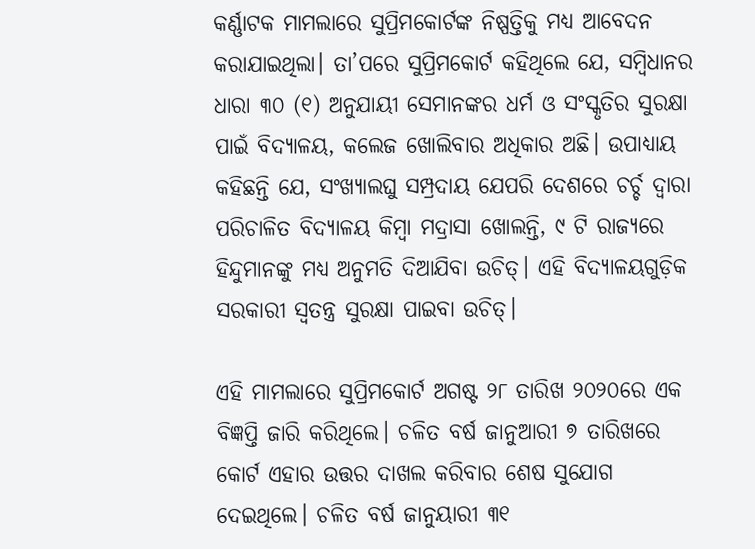କର୍ଣ୍ଣାଟକ ମାମଲାରେ ସୁପ୍ରିମକୋର୍ଟଙ୍କ ନିଷ୍ପତ୍ତିକୁ ମଧ୍ୟ ଆବେଦନ କରାଯାଇଥିଲା। ତା’ପରେ ସୁପ୍ରିମକୋର୍ଟ କହିଥିଲେ ଯେ, ସମ୍ବିଧାନର ଧାରା ୩୦ (୧) ଅନୁଯାୟୀ ସେମାନଙ୍କର ଧର୍ମ ଓ ସଂସ୍କୃତିର ସୁରକ୍ଷା ପାଇଁ ବିଦ୍ୟାଳୟ, କଲେଜ ଖୋଲିବାର ଅଧିକାର ଅଛି। ଉପାଧ୍ୟାୟ କହିଛନ୍ତି ଯେ, ସଂଖ୍ୟାଲଘୁ ସମ୍ପ୍ରଦାୟ ଯେପରି ଦେଶରେ ଚର୍ଚ୍ଚ ଦ୍ୱାରା ପରିଚାଳିତ ବିଦ୍ୟାଳୟ କିମ୍ବା ମଦ୍ରାସା ଖୋଲନ୍ତି, ୯ ଟି ରାଜ୍ୟରେ ହିନ୍ଦୁମାନଙ୍କୁ ମଧ୍ୟ ଅନୁମତି ଦିଆଯିବା ଉଚିତ୍। ଏହି ବିଦ୍ୟାଳୟଗୁଡ଼ିକ ସରକାରୀ ସ୍ୱତନ୍ତ୍ର ସୁରକ୍ଷା ପାଇବା ଉଚିତ୍।

ଏହି ମାମଲାରେ ସୁପ୍ରିମକୋର୍ଟ ଅଗଷ୍ଟ ୨୮ ତାରିଖ ୨୦୨୦ରେ ଏକ ବିଜ୍ଞପ୍ତି ଜାରି କରିଥିଲେ। ଚଳିତ ବର୍ଷ ଜାନୁଆରୀ ୭ ତାରିଖରେ କୋର୍ଟ ଏହାର ଉତ୍ତର ଦାଖଲ କରିବାର ଶେଷ ସୁଯୋଗ ଦେଇଥିଲେ। ଚଳିତ ବର୍ଷ ଜାନୁୟାରୀ ୩୧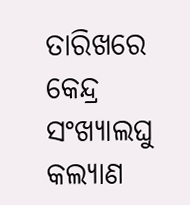ତାରିଖରେ କେନ୍ଦ୍ର ସଂଖ୍ୟାଲଘୁ କଲ୍ୟାଣ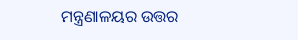ମନ୍ତ୍ରଣାଳୟର ଉତ୍ତର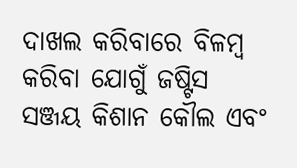ଦାଖଲ କରିବାରେ ବିଳମ୍ବ କରିବା ଯୋଗୁଁ ଜଷ୍ଟିସ ସଞ୍ଜୟ କିଶାନ କୌଲ ଏବଂ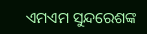ଏମଏମ ସୁନ୍ଦରେଶଙ୍କ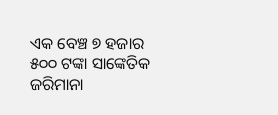ଏକ ବେଞ୍ଚ ୭ ହଜାର ୫୦୦ ଟଙ୍କା ସାଙ୍କେତିକ ଜରିମାନା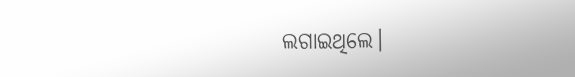ଲଗାଇଥିଲେ।